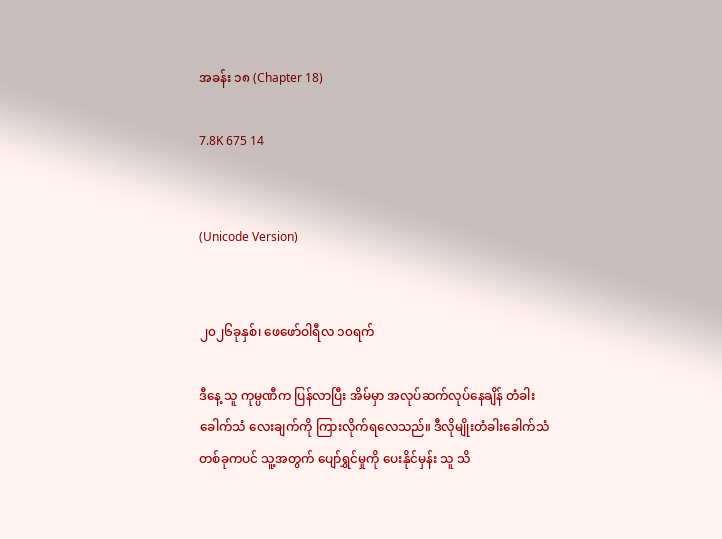အခန်း ၁၈ (Chapter 18)

7.8K 675 14


(Unicode Version)


၂၀၂၆ခုနှစ်၊ ‌ဖေဖော်ဝါရီလ ၁၀ရက်

ဒီနေ့ သူ ကုမ္ပဏီက ပြန်လာပြီး အိမ်မှာ အလုပ်ဆက်လုပ်နေချိန် တံခါးခေါက်သံ လေးချက်ကို ကြားလိုက်‌ရလေသည်။ ဒီလိုမျိုးတံခါးခေါက်သံတစ်ခုကပင် သူ့အတွက် ပျော်ရွှင်မှုကို ပေးနိုင်မှန်း သူ သိ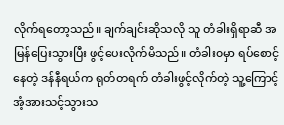လိုက်ရတော့သည်။ ချက်ချင်းဆိုသလို သူ တံခါးရှိရာဆီ အမြန်ပြေးသွားပြီး ဖွင့်ပေးလိုက်မိသည်။ တံခါး၀မှာ ရပ်စောင့်နေတဲ့ ဒန်နီရယ်က ရုတ်တရက် တံခါးဖွင့်လိုက်တဲ့ သူ့ကြောင့် အံ့အားသင့်သွားသ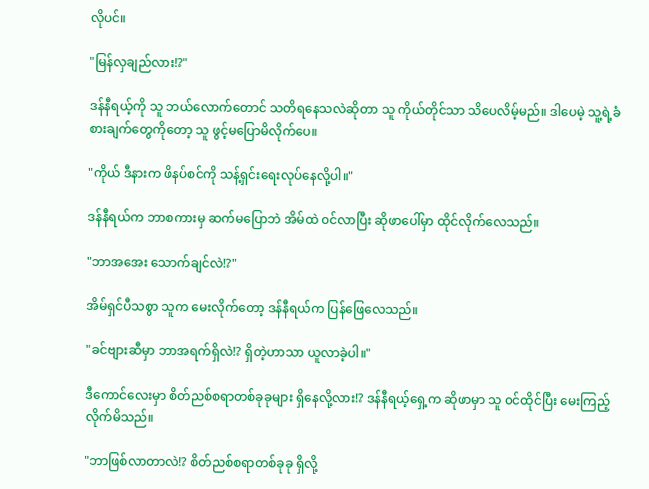လိုပင်။

"မြန်လှချည်လား!?"

ဒန်နီရယ့်ကို သူ ဘယ်လောက်တောင် သတိရနေသလဲဆိုတာ သူ ကိုယ်တိုင်သာ သိပေလိမ့်မည်။ ဒါပေမဲ့ သူ့ရဲ့ခံစားချက်တွေကိုတော့ သူ ဖွင့်မပြောမိလိုက်ပေ။

"ကိုယ် ဒီနားက ဖိနပ်စင်ကို သန့်ရှင်းရေးလုပ်နေလို့ပါ။"

ဒန်နီရယ်က ဘာစကားမှ ဆက်မပြောဘဲ အိမ်ထဲ ၀င်လာပြီး ဆိုဖာပေါ်မှာ ထိုင်လိုက်လေသည်။

"ဘာအအေး သောက်ချင်လဲ!?"

အိမ်ရှင်ပီသစွာ သူက မေးလိုက်တော့ ဒန်နီရယ်က ပြန်ဖြေလေသည်။

"ခင်ဗျားဆီမှာ ဘာအရက်ရှိလဲ!? ရှိတဲ့ဟာသာ ယူလာခဲ့ပါ။"

ဒီကောင်လေးမှာ စိတ်ညစ်စရာတစ်ခုခုများ ရှိနေလို့လား!? ဒန်နီရယ့်ရှေ့က ဆိုဖာမှာ သူ ၀င်ထိုင်ပြီး မေးကြည့်လိုက်မိသည်။

"ဘာဖြစ်လာတာလဲ!? စိတ်ညစ်စရာတစ်ခုခု ရှိလို့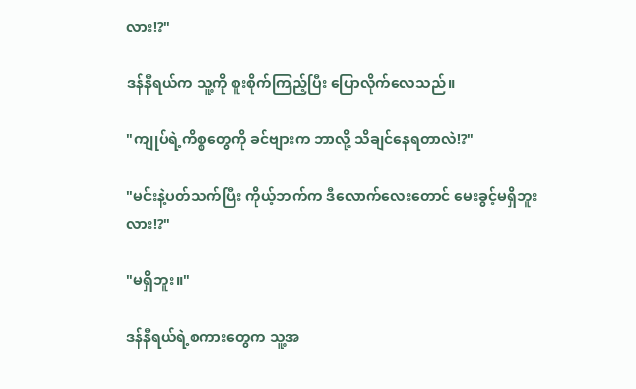လား!?"

ဒန်နီရယ်က သူ့ကို စူးစိုက်ကြည့်ပြီး ပြောလိုက်လေသည်။

"ကျုပ်ရဲ့ကိစ္စတွေကို ခင်ဗျားက ဘာလို့ သိချင်နေရတာလဲ!?"

"မင်းနဲ့ပတ်သက်ပြီး ကိုယ့်ဘက်က ဒီလောက်လေးတောင် မေးခွင့်မရှိဘူးလား!?"

"မရှိဘူး။"

ဒန်နီရယ်ရဲ့စကားတွေက သူ့အ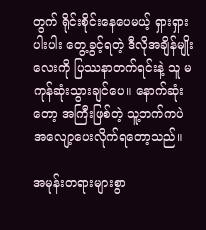တွက် ရိုင်းစိုင်းနေပေမယ့် ရှားရှားပါးပါး တွေ့ခွင့်ရတဲ့ ဒီလိုအချိန်မျိုးလေးကို ပြဿနာတက်ရင်းနဲ့ သူ မကုန်ဆုံးသွားချင်ပေ။ နောက်ဆုံးတော့ အကြီးဖြစ်တဲ့ သူ့ဘက်ကပဲ အလျော့ပေးလိုက်ရတော့သည်။

အမုန်းတရားများစွာ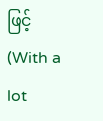ဖြင့်                                    (With a lot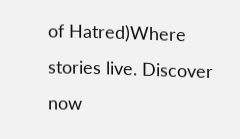of Hatred)Where stories live. Discover now